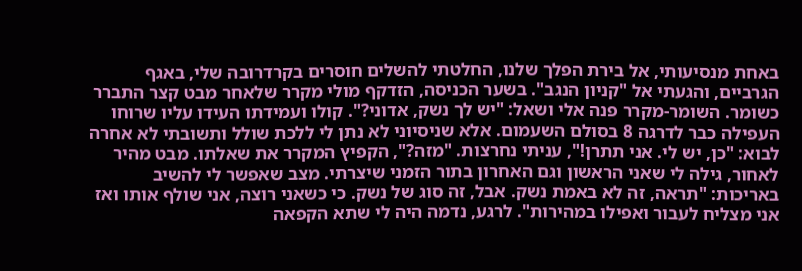באחת מנסיעותי, אל בירת הפלך שלנו, החלטתי להשלים חוסרים בקרדרובה שלי, באגף הגרביים, והגעתי אל "קניון הנגב". בשער הכניסה, הזדקף מולי מקרר שלאחר מבט קצר התברר כשומר. השומר-מקרר פנה אלי ושאל: "יש לך נשק, אדוני?". קולו ועמידתו העידו עליו שרוחו העפילה כבר לדרגה 8 בסולם השעמום. אלא שניסיוני לא נתן לי ללכת שולל ותשובתי לא אחרה לבוא: "כן, יש לי. אני תתרן!", עניתי נחרצות. "מזה?", הקפיץ המקרר את שאלתו. מבט מהיר לאחור, גילה לי שאני הראשון וגם האחרון בתור הזמני שיצרתי. מצב שאפשר לי להשיב באריכות: "תראה, זה לא באמת נשק. אבל, זה סוג של נשק. כי כשאני רוצה, אני שולף אותו ואז אני מצליח לעבור ואפילו במהירות". לרגע, נדמה היה לי שתא הקפאה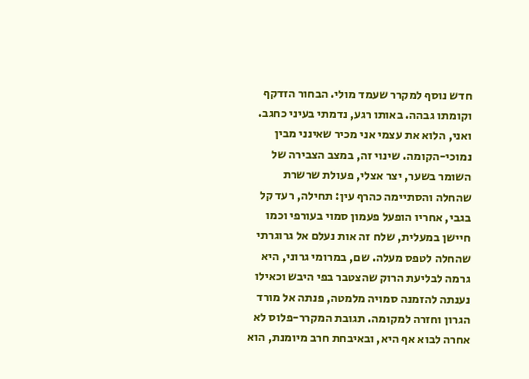חדש נוסף למקרר שעמד מולי. הבחור הזדקף וקומתו גבהה. באותו רגע, נדמתי בעיני כחגב. ואני, הלוא את עצמי אני מכיר שאינני מבין נמוכי-הקומה. שינוי זה, במצב הצבירה של השומר בשער, יצר אצלי, פעולת שרשרת שהחלה והסתיימה כהרף עין: תחילה, רעד קל בגבי, אחריו הופעל פעמון סמוי בעורפי וכמו חיישן במעלית, שלח זה אות נעלם אל גרוגרתי שהחלה לטפס מעלה. שם, במרומי גרוני, היא גרמה לבליעת הרוק שהצטבר בפי היבש וכאילו נענתה להזמנה סמויה מלמטה, פנתה אל מורד הגרון וחזרה למקומה. תגובת המקרר-פלוס לא אחרה לבוא אף היא, ובאיבחת חרב מיומנת, הוא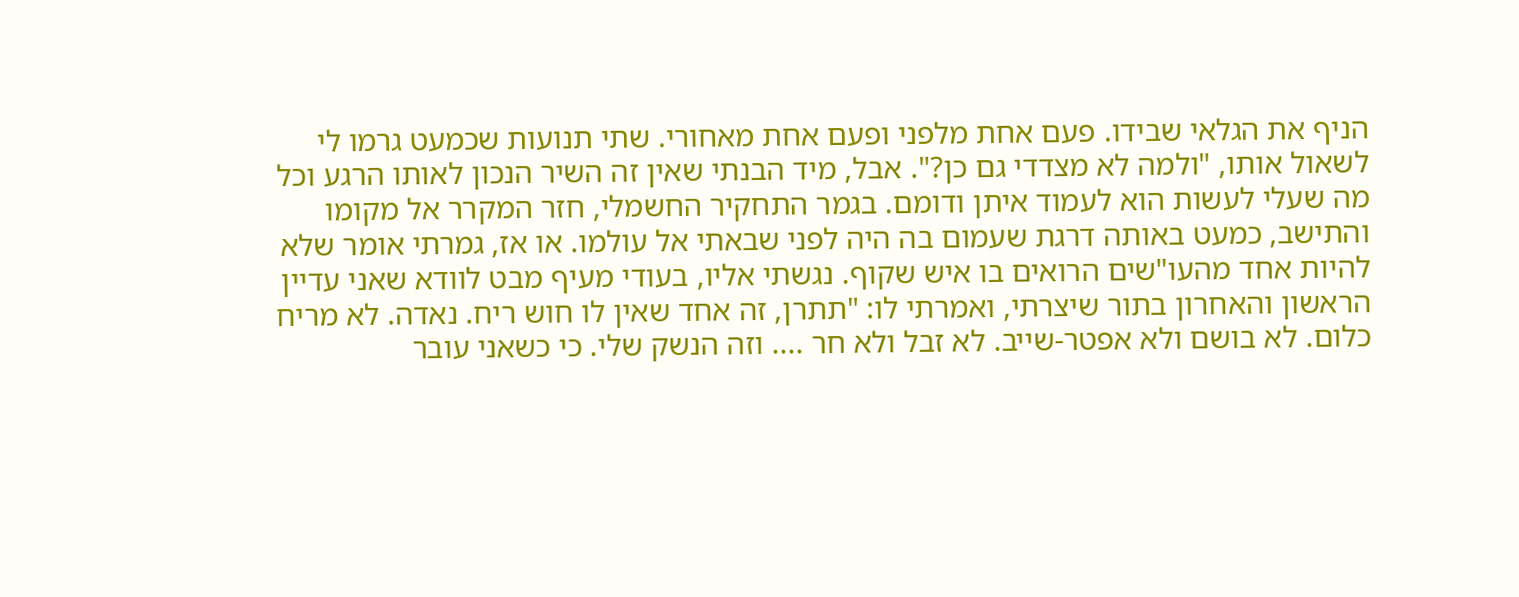הניף את הגלאי שבידו. פעם אחת מלפני ופעם אחת מאחורי. שתי תנועות שכמעט גרמו לי לשאול אותו, "ולמה לא מצדדי גם כן?". אבל, מיד הבנתי שאין זה השיר הנכון לאותו הרגע וכל מה שעלי לעשות הוא לעמוד איתן ודומם. בגמר התחקיר החשמלי, חזר המקרר אל מקומו והתישב, כמעט באותה דרגת שעמום בה היה לפני שבאתי אל עולמו. או אז, גמרתי אומר שלא להיות אחד מהעו"שים הרואים בו איש שקוף. נגשתי אליו, בעודי מעיף מבט לוודא שאני עדיין הראשון והאחרון בתור שיצרתי, ואמרתי לו: "תתרן, זה אחד שאין לו חוש ריח. נאדה. לא מריח כלום. לא בושם ולא אפטר-שייב. לא זבל ולא חר .... וזה הנשק שלי. כי כשאני עובר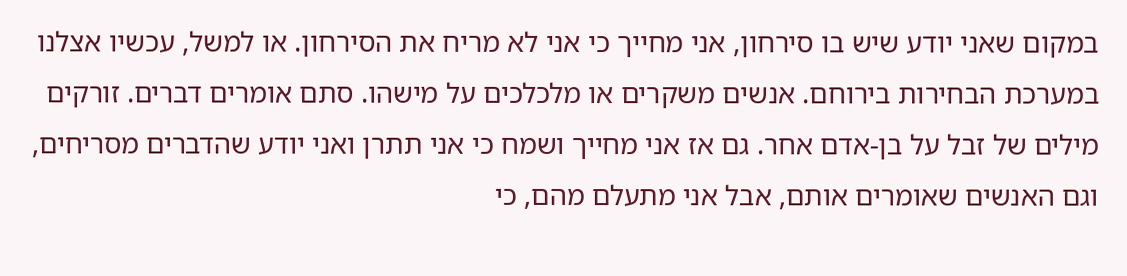במקום שאני יודע שיש בו סירחון, אני מחייך כי אני לא מריח את הסירחון. או למשל, עכשיו אצלנו במערכת הבחירות בירוחם. אנשים משקרים או מלכלכים על מישהו. סתם אומרים דברים. זורקים מילים של זבל על בן-אדם אחר. גם אז אני מחייך ושמח כי אני תתרן ואני יודע שהדברים מסריחים, וגם האנשים שאומרים אותם, אבל אני מתעלם מהם, כי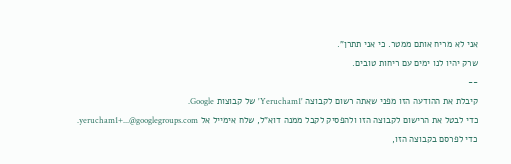אני לא מריח אותם ממטר. כי אני תתרן".
שרק יהיו לנו ימים עם ריחות טובים.
--
קיבלת את ההודעה הזו מפני שאתה רשום לקבוצה 'Yerucham1' של קבוצות Google.
כדי לבטל את הרישום לקבוצה הזו ולהפסיק לקבל ממנה דוא"ל, שלח אימייל אל yerucham1+...@googlegroups.com.
כדי לפרסם בקבוצה הזו,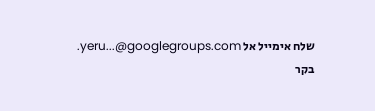שלח אימייל אל yeru...@googlegroups.com.
בקר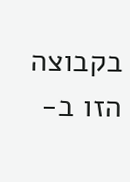בקבוצה הזו ב-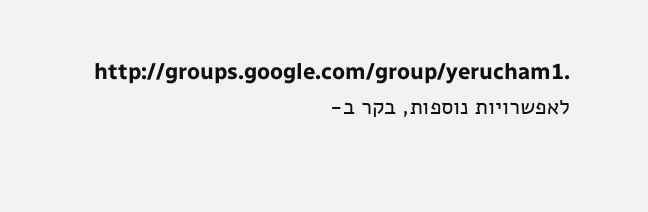http://groups.google.com/group/yerucham1.
לאפשרויות נוספות, בקר ב-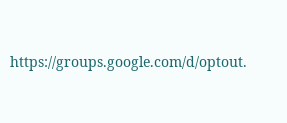https://groups.google.com/d/optout.